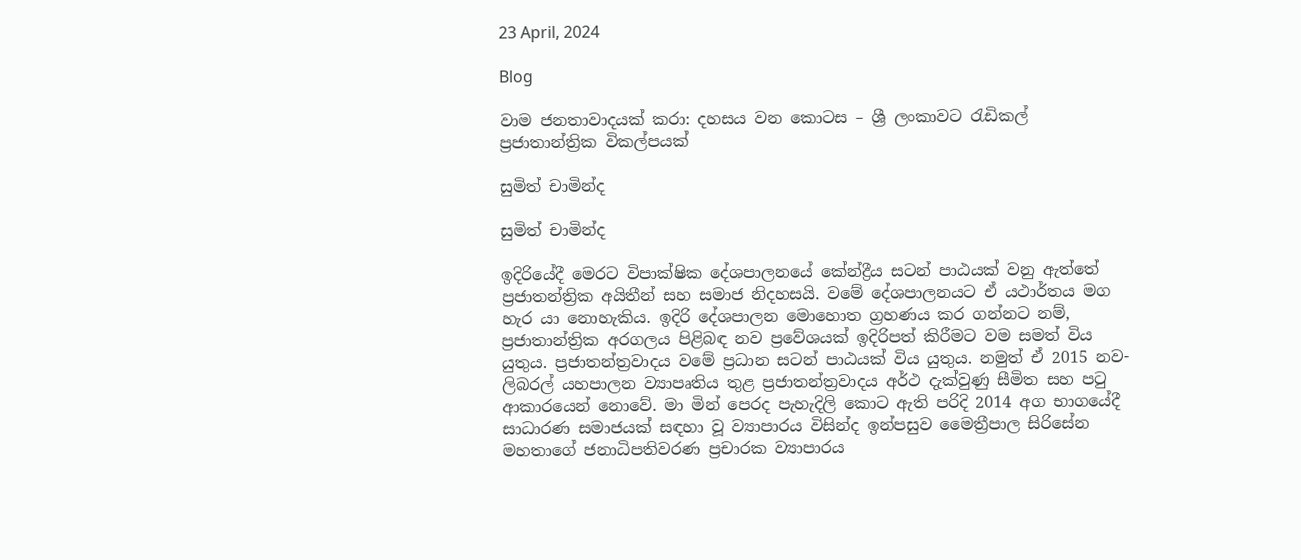23 April, 2024

Blog

වාම ජනතාවාදයක් කරා: දහසය වන කොටස – ශ්‍රී ලංකාවට රැඩිකල් ප්‍රජාතාන්ත්‍රික විකල්පයක්

සුමිත් චාමින්ද

සුමිත් චාමින්ද

ඉදිරියේදී මෙරට විපාක්ෂික දේශපාලනයේ කේන්ද්‍රීය සටන් පාඨයක් වනු ඇත්තේ ප්‍රජාතන්ත්‍රික අයිතීන් සහ සමාජ නිදහසයි. වමේ දේශපාලනයට ඒ යථාර්තය මග හැර යා නොහැකිය. ඉදිරි දේශපාලන මොහොත ග්‍රහණය කර ගන්නට නම්, ප්‍රජාතාන්ත්‍රික අරගලය පිළිබඳ නව ප්‍රවේශයක් ඉදිරිපත් කිරීමට වම සමත් විය යුතුය. ප්‍රජාතන්ත්‍රවාදය වමේ ප්‍රධාන සටන් පාඨයක් විය යුතුය. නමුත් ඒ 2015 නව-ලිබරල් යහපාලන ව්‍යාපෘතිය තුළ ප්‍රජාතන්ත්‍රවාදය අර්ථ දැක්වුණු සීමිත සහ පටු ආකාරයෙන් නොවේ. මා මින් පෙරද පැහැදිලි කොට ඇති පරිදි 2014 අග භාගයේදී සාධාරණ සමාජයක් සඳහා වූ ව්‍යාපාරය විසින්ද ඉන්පසුව මෛත්‍රීපාල සිරිසේන මහතාගේ ජනාධිපතිවරණ ප්‍රචාරක ව්‍යාපාරය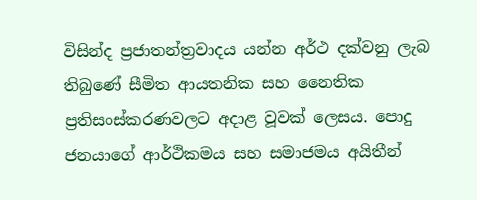විසින්ද ප්‍රජාතන්ත්‍රවාදය යන්න අර්ථ දක්වනු ලැබ තිබුණේ සීමිත ආයතනික සහ නෛතික ප්‍රතිසංස්කරණවලට අදාළ වූවක් ලෙසය. පොදු ජනයාගේ ආර්ථිකමය සහ සමාජමය අයිතීන්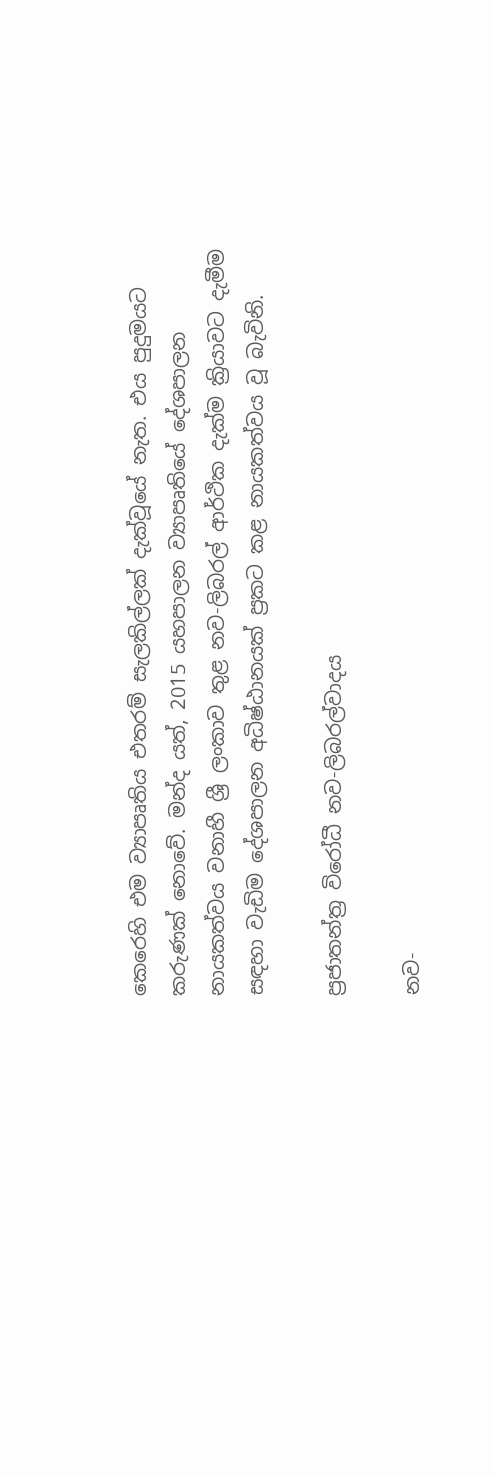කෙරෙහි එම ව්‍යාපෘතිය එතරම් සැලකිල්ලක් දැක්වූයේ නැත. එය පුදුමයට කරුණක් නොවේ. මන්ද යත්, 2015 යහපාලන ව්‍යාපෘතියේ දේශපාලන නායකත්වය වනාහී ශ්‍රී ලංකාව තුළ නව-ලිබරල් ආර්ථික දැක්ම ක්‍රියාවට දැමීම සඳහා වැඩිම දේශපාලන අධිෂ්ඨානයක් ප්‍රකට කළ නායකත්වය වූ බැවිනි.

ප්‍රජාතන්ත්‍ර විරෝධී නව-ලිබරල්වාදය

නව-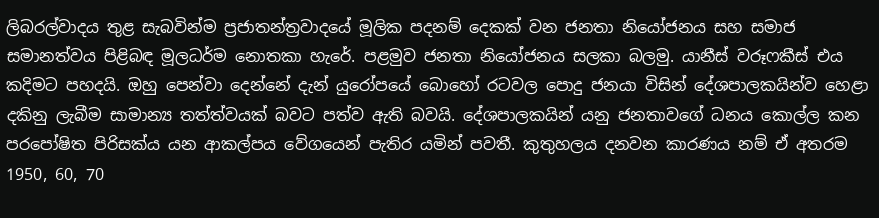ලිබරල්වාදය තුළ සැබවින්ම ප්‍රජාතන්ත්‍රවාදයේ මූලික පදනම් දෙකක් වන ජනතා නියෝජනය සහ සමාජ සමානත්වය පිළිබඳ මූලධර්ම නොතකා හැරේ. පළමුව ජනතා නියෝජනය සලකා බලමු. යානීස් වරූෆකීස් එය කදිමට පහදයි. ඔහු පෙන්වා දෙන්නේ දැන් යුරෝපයේ බොහෝ රටවල පොදු ජනයා විසින් දේශපාලකයින්ව හෙළා දකිනු ලැබීම සාමාන්‍ය තත්ත්වයක් බවට පත්ව ඇති බවයි. දේශපාලකයින් යනු ජනතාවගේ ධනය කොල්ල කන පරපෝෂිත පිරිසක්ය යන ආකල්පය වේගයෙන් පැතිර යමින් පවතී. කුතුහලය දනවන කාරණය නම් ඒ අතරම 1950, 60, 70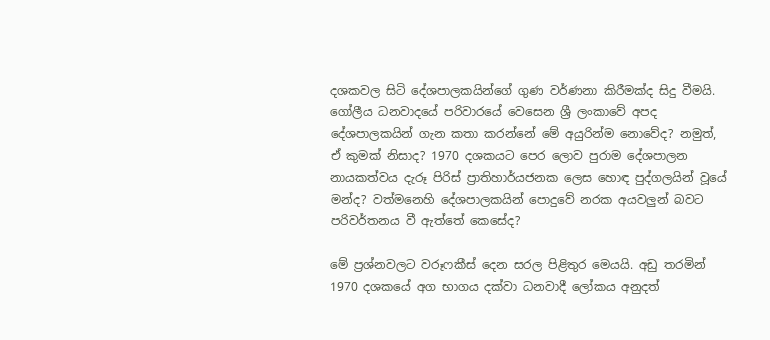දශකවල සිටි දේශපාලකයින්ගේ ගුණ වර්ණනා කිරීමක්ද සිදු වීමයි. ගෝලීය ධනවාදයේ පරිවාරයේ වෙසෙන ශ්‍රී ලංකාවේ අපද දේශපාලකයින් ගැන කතා කරන්නේ මේ අයුරින්ම නොවේද? නමුත්, ඒ කුමක් නිසාද? 1970 දශකයට පෙර ලොව පුරාම දේශපාලන නායකත්වය දැරූ පිරිස් ප්‍රාතිහාර්යජනක ලෙස හොඳ පුද්ගලයින් වූයේ මන්ද? වත්මනෙහි දේශපාලකයින් පොදුවේ නරක අයවලුන් බවට පරිවර්තනය වී ඇත්තේ කෙසේද?

මේ ප්‍රශ්නවලට වරූෆකීස් දෙන සරල පිළිතුර මෙයයි. අඩු තරමින් 1970 දශකයේ අග භාගය දක්වා ධනවාදී ලෝකය අනුදත්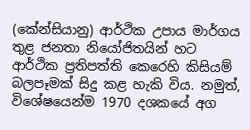(කේන්සියානු) ආර්ථික උපාය මාර්ගය තුළ ජනතා නියෝජිතයින් හට ආර්ථික ප්‍රතිපත්ති කෙරෙහි කිසියම් බලපෑමක් සිදු කළ හැකි විය. නමුත්, විශේෂයෙන්ම 1970 දශකයේ අග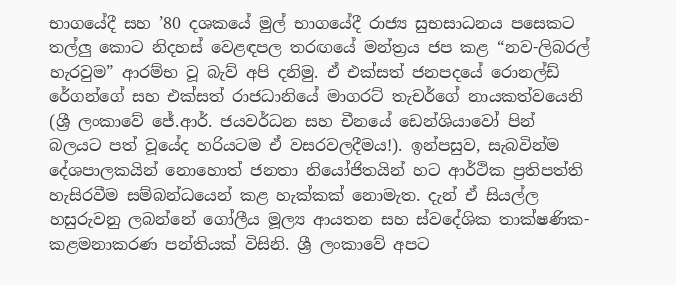භාගයේදී සහ ’80 දශකයේ මුල් භාගයේදී රාජ්‍ය සුභසාධනය පසෙකට තල්ලු කොට නිදහස් වෙළඳපල තරඟයේ මන්ත්‍රය ජප කළ “නව-ලිබරල් හැරවුම” ආරම්භ වූ බැව් අපි දනිමු. ඒ එක්සත් ජනපදයේ රොනල්ඩ් රේගන්ගේ සහ එක්සත් රාජධානියේ මාගරට් තැචර්ගේ නායකත්වයෙනි (ශ්‍රී ලංකාවේ ජේ.ආර්. ජයවර්ධන සහ චීනයේ ඩෙන්ශියාවෝ පින් බලයට පත් වූයේද හරියටම ඒ වසරවලදීමය!). ඉන්පසුව, සැබවින්ම දේශපාලකයින් නොහොත් ජනතා නියෝජිතයින් හට ආර්ථික ප්‍රතිපත්ති හැසිරවීම සම්බන්ධයෙන් කළ හැක්කක් නොමැත. දැන් ඒ සියල්ල හසුරුවනු ලබන්නේ ගෝලීය මූල්‍ය ආයතන සහ ස්වදේශික තාක්ෂණික-කළමනාකරණ පන්තියක් විසිනි. ශ්‍රී ලංකාවේ අපට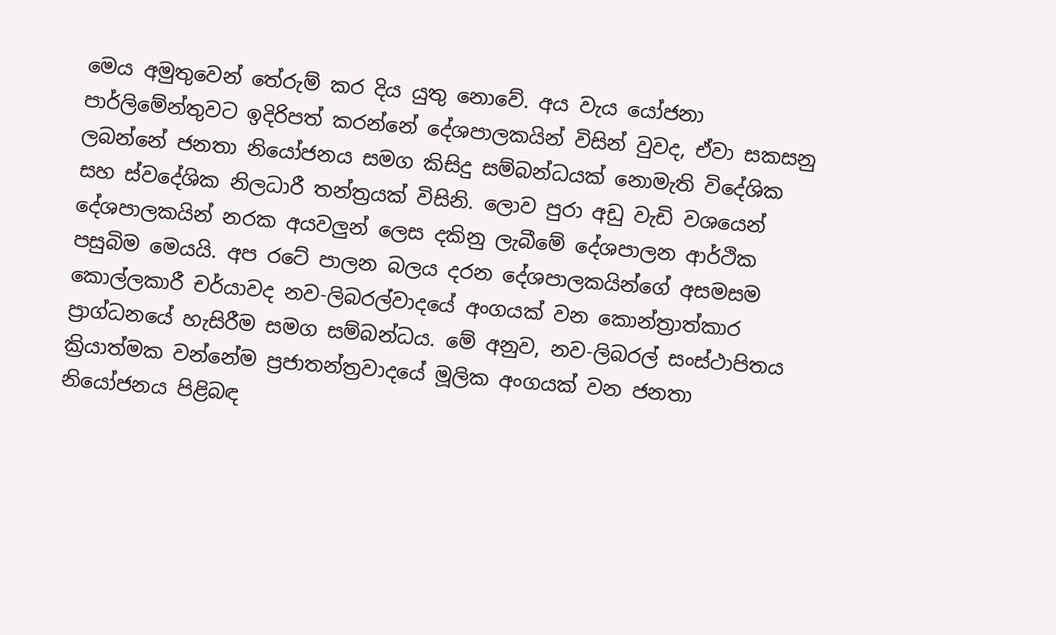මෙය අමුතුවෙන් තේරුම් කර දිය යුතු නොවේ. අය වැය යෝජනා පාර්ලිමේන්තුවට ඉදිරිපත් කරන්නේ දේශපාලකයින් විසින් වුවද, ඒවා සකසනු ලබන්නේ ජනතා නියෝජනය සමග කිසිදු සම්බන්ධයක් නොමැති විදේශික සහ ස්වදේශික නිලධාරී තන්ත්‍රයක් විසිනි. ලොව පුරා අඩු වැඩි වශයෙන් දේශපාලකයින් නරක අයවලුන් ලෙස දකිනු ලැබීමේ දේශපාලන ආර්ථික පසුබිම මෙයයි. අප රටේ පාලන බලය දරන දේශපාලකයින්ගේ අසමසම කොල්ලකාරී චර්යාවද නව-ලිබරල්වාදයේ අංගයක් වන කොන්ත්‍රාත්කාර ප්‍රාග්ධනයේ හැසිරීම සමග සම්බන්ධය. මේ අනුව, නව-ලිබරල් සංස්ථාපිතය ක්‍රියාත්මක වන්නේම ප්‍රජාතන්ත්‍රවාදයේ මූලික අංගයක් වන ජනතා නියෝජනය පිළිබඳ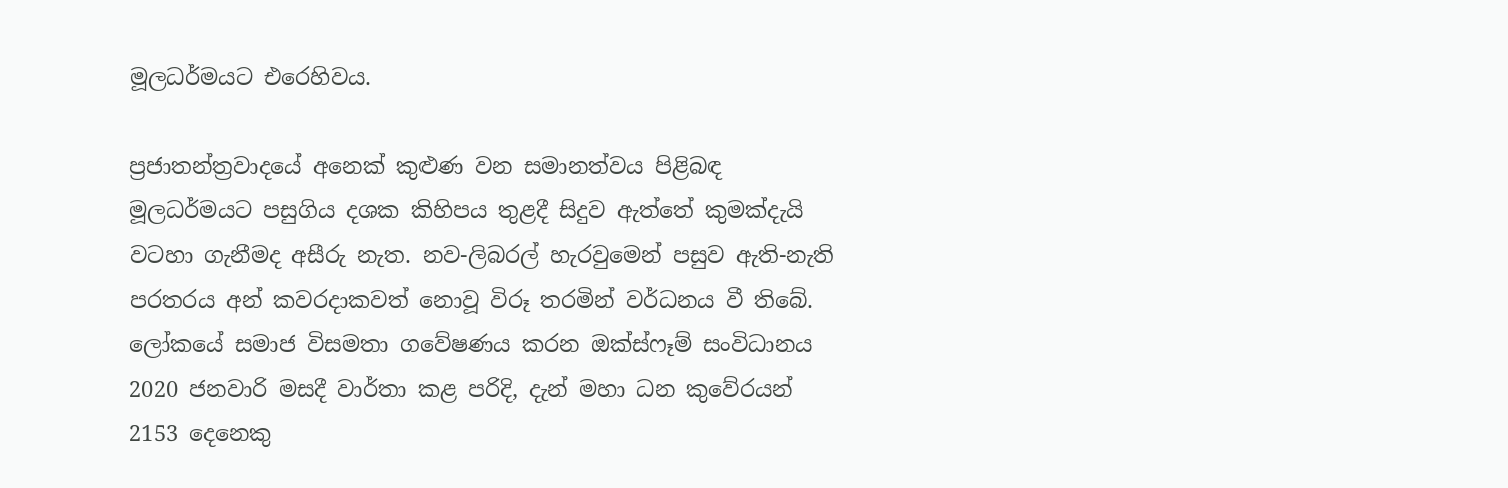මූලධර්මයට එරෙහිවය.

ප්‍රජාතන්ත්‍රවාදයේ අනෙක් කුළුණ වන සමානත්වය පිළිබඳ මූලධර්මයට පසුගිය දශක කිහිපය තුළදී සිදුව ඇත්තේ කුමක්දැයි වටහා ගැනීමද අසීරු නැත. නව-ලිබරල් හැරවුමෙන් පසුව ඇති-නැති පරතරය අන් කවරදාකවත් නොවූ විරූ තරමින් වර්ධනය වී තිබේ. ලෝකයේ සමාජ විසමතා ගවේෂණය කරන ඔක්ස්ෆෑම් සංවිධානය 2020 ජනවාරි මසදී වාර්තා කළ පරිදි, දැන් මහා ධන කුවේරයන් 2153 දෙනෙකු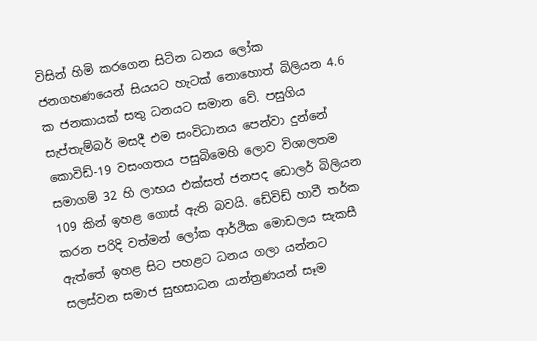විසින් හිමි කරගෙන සිටින ධනය ලෝක ජනගහණයෙන් සියයට හැටක් නොහොත් බිලියන 4.6 ක ජනකායක් සතු ධනයට සමාන වේ. පසුගිය සැප්තැම්බර් මසදී එම සංවිධානය පෙන්වා දුන්නේ කොවිඩ්-19 වසංගතය පසුබිමෙහි ලොව විශාලතම සමාගම් 32 හි ලාභය එක්සත් ජනපද ඩොලර් බිලියන 109 කින් ඉහළ ගොස් ඇති බවයි. ඩේවිඩ් හාවී තර්ක කරන පරිදි වත්මන් ලෝක ආර්ථික මොඩලය සැකසී ඇත්තේ ඉහළ සිට පහළට ධනය ගලා යන්නට සලස්වන සමාජ සුභසාධන යාන්ත්‍රණයන් සෑම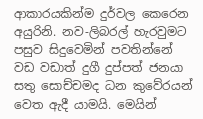ආකාරයකින්ම දුර්වල කෙරෙන අයුරිනි. නව-ලිබරල් හැරවුමට පසුව සිදුවෙමින් පවතින්නේ වඩ වඩාත් දුගී දුප්පත් ජනයා සතු සොච්චමද ධන කුවේරයන් වෙත ඇදී යාමයි. මෙයින්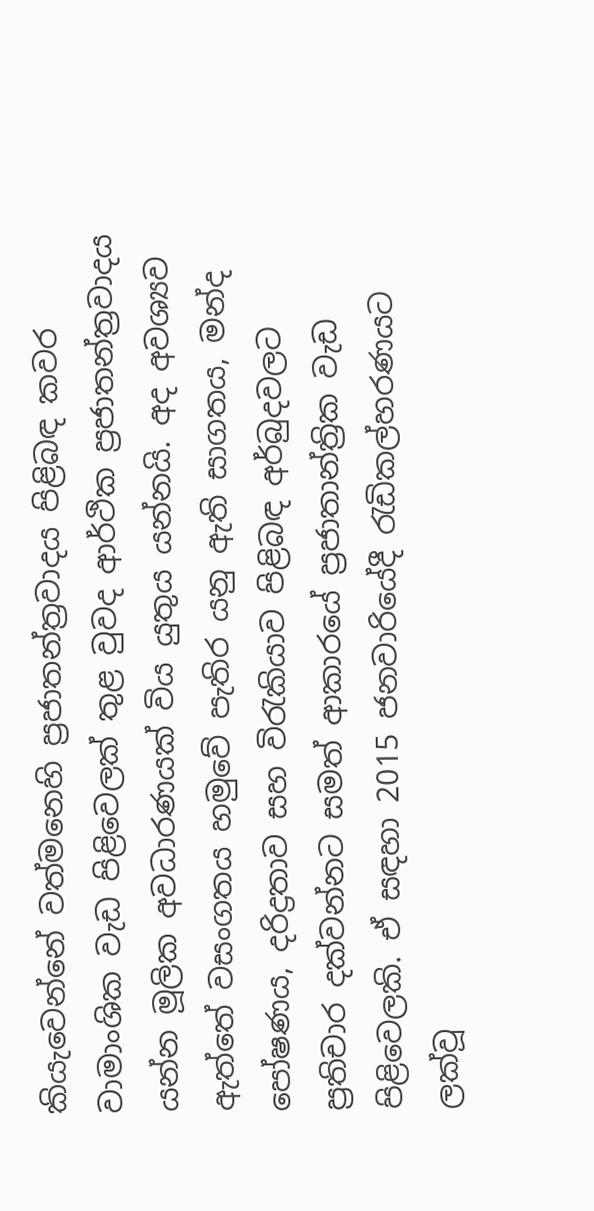කියැවෙන්නේ වත්මනෙහි ප්‍රජාතන්ත්‍රවාදය පිළිබඳ කවර වාමාංශික වැඩ පිළිවෙලක් තුළ වුවද ආර්ථික ප්‍රජාතන්ත්‍රවාදය යන්න මූලික අවධාරණයක් විය යුතුය යන්නයි. අද අවශ්‍යව ඇත්තේ වසංගතය හමුවේ පැතිර යනු ඇති සාගතය, මන්ද පෝෂණය, දරිද්‍රතාව සහ විරැකියාව පිළිබඳ අර්බුදවලට ප්‍රතිචාර දක්වන්නට සමත් ආකාරයේ ප්‍රජාතාන්ත්‍රික වැඩ පිළිවෙලකි. ඒ සඳහා 2015 ජනවාරියේදී රැඩිකල්හරණයට ලක්වූ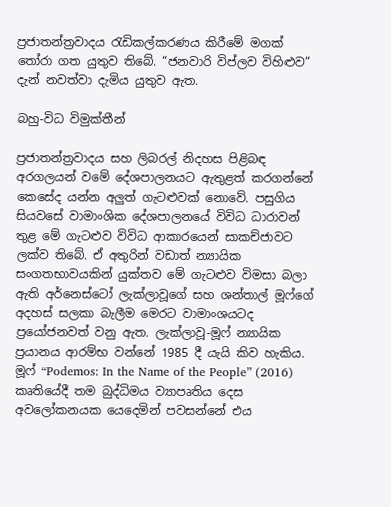ප්‍රජාතන්ත්‍රවාදය රැඩිකල්කරණය කිරීමේ මගක් තෝරා ගත යුතුව තිබේ. “ජනවාරි විප්ලව විහිළුව” දැන් නවත්වා දැමිය යුතුව ඇත.

බහු-විධ විමුක්තීන්

ප්‍රජාතන්ත්‍රවාදය සහ ලිබරල් නිදහස පිළිබඳ අරගලයන් වමේ දේශපාලනයට ඇතුළත් කරගන්නේ කෙසේද යන්න අලුත් ගැටළුවක් නොවේ. පසුගිය සියවසේ වාමාංශික දේශපාලනයේ විවිධ ධාරාවන් තුළ මේ ගැටළුව විවිධ ආකාරයෙන් සාකච්ජාවට ලක්ව තිබේ. ඒ අතුරින් වඩාත් න්‍යායික සංගතභාවයකින් යුක්තව මේ ගැටළුව විමසා බලා ඇති අර්නෙස්ටෝ ලැක්ලාවූගේ සහ ශන්තාල් මූෆ්ගේ අදහස් සලකා බැලීම මෙරට වාමාංශයටද ප්‍රයෝජනවත් වනු ඇත. ලැක්ලාවූ-මූෆ් න්‍යායික ප්‍රයානය ආරම්භ වන්නේ 1985 දී යැයි කිව හැකිය. මූෆ් “Podemos: In the Name of the People” (2016) කෘතියේදී තම බුද්ධිමය ව්‍යාපෘතිය දෙස අවලෝකනයක යෙදෙමින් පවසන්නේ එය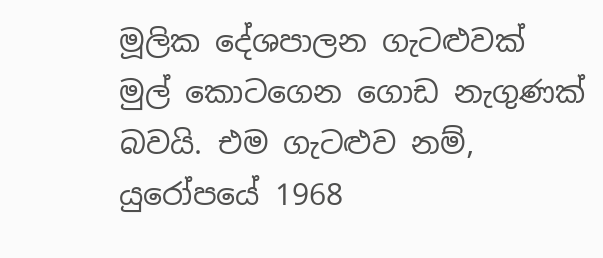මූලික දේශපාලන ගැටළුවක් මුල් කොටගෙන ගොඩ නැගුණක් බවයි. එම ගැටළුව නම්, යුරෝපයේ 1968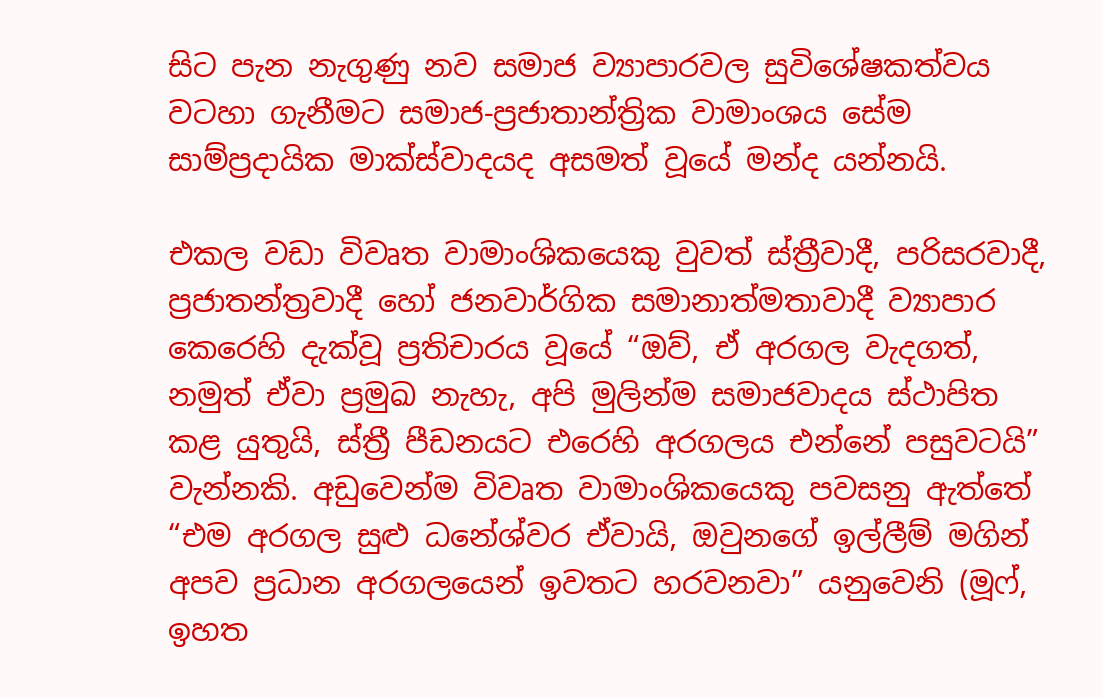සිට පැන නැගුණු නව සමාජ ව්‍යාපාරවල සුවිශේෂකත්වය වටහා ගැනීමට සමාජ-ප්‍රජාතාන්ත්‍රික වාමාංශය සේම සාම්ප්‍රදායික මාක්ස්වාදයද අසමත් වූයේ මන්ද යන්නයි.

එකල වඩා විවෘත වාමාංශිකයෙකු වුවත් ස්ත්‍රීවාදී, පරිසරවාදී, ප්‍රජාතන්ත්‍රවාදී හෝ ජනවාර්ගික සමානාත්මතාවාදී ව්‍යාපාර කෙරෙහි දැක්වූ ප්‍රතිචාරය වූයේ “ඔව්, ඒ අරගල වැදගත්, නමුත් ඒවා ප්‍රමුඛ නැහැ, අපි මුලින්ම සමාජවාදය ස්ථාපිත කළ යුතුයි, ස්ත්‍රී පීඩනයට එරෙහි අරගලය එන්නේ පසුවටයි” වැන්නකි. අඩුවෙන්ම විවෘත වාමාංශිකයෙකු පවසනු ඇත්තේ “එම අරගල සුළු ධනේශ්වර ඒවායි, ඔවුනගේ ඉල්ලීම් මගින් අපව ප්‍රධාන අරගලයෙන් ඉවතට හරවනවා” යනුවෙනි (මූෆ්, ඉහත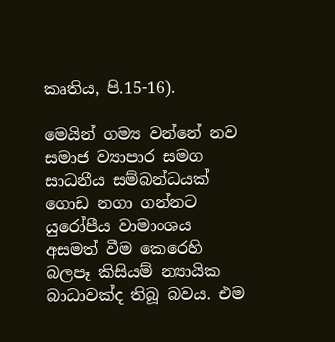කෘතිය, පි.15-16).

මෙයින් ගම්‍ය වන්නේ නව සමාජ ව්‍යාපාර සමග සාධනීය සම්බන්ධයක් ගොඩ නගා ගන්නට යුරෝපීය වාමාංශය අසමත් වීම කෙරෙහි බලපෑ කිසියම් න්‍යායික බාධාවක්ද තිබූ බවය. එම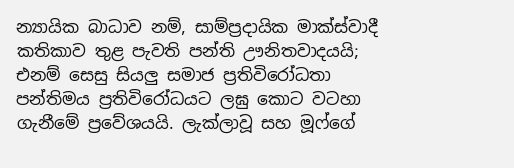න්‍යායික බාධාව නම්, සාම්ප්‍රදායික මාක්ස්වාදී කතිකාව තුළ පැවති පන්ති ඌනිතවාදයයි; එනම් සෙසු සියලු සමාජ ප්‍රතිවිරෝධතා පන්තිමය ප්‍රතිවිරෝධයට ලඝු කොට වටහා ගැනීමේ ප්‍රවේශයයි. ලැක්ලාවූ සහ මූෆ්ගේ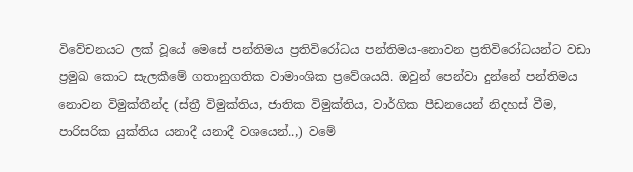විවේචනයට ලක් වූයේ මෙසේ පන්තිමය ප්‍රතිවිරෝධය පන්තිමය-නොවන ප්‍රතිවිරෝධයන්ට වඩා ප්‍රමුඛ කොට සැලකීමේ ගතානුගතික වාමාංශික ප්‍රවේශයයි. ඔවුන් පෙන්වා දුන්නේ පන්තිමය නොවන විමුක්තීන්ද (ස්ත්‍රී විමුක්තිය, ජාතික විමුක්තිය, වාර්ගික පීඩනයෙන් නිදහස් වීම, පාරිසරික යුක්තිය යනාදී යනාදී වශයෙන්..,) වමේ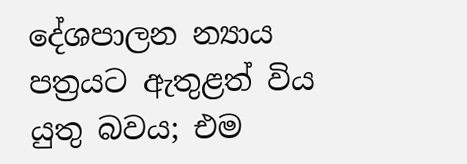දේශපාලන න්‍යාය පත්‍රයට ඇතුළත් විය යුතු බවය; එම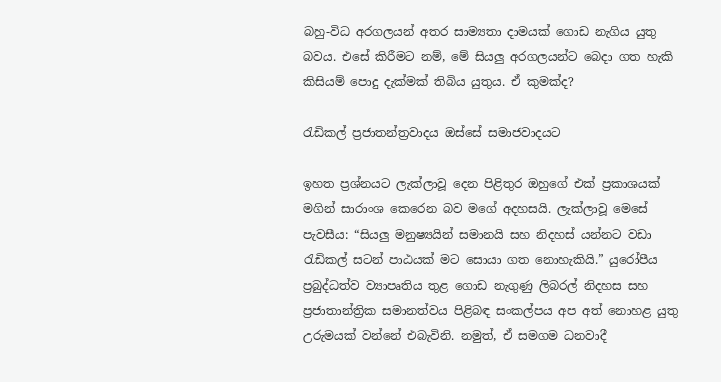බහු-විධ අරගලයන් අතර සාම්‍යතා දාමයක් ගොඩ නැගිය යුතු බවය. එසේ කිරීමට නම්, මේ සියලු අරගලයන්ට බෙදා ගත හැකි කිසියම් පොදු දැක්මක් තිබිය යුතුය. ඒ කුමක්ද?

රැඩිකල් ප්‍රජාතන්ත්‍රවාදය ඔස්සේ සමාජවාදයට

ඉහත ප්‍රශ්නයට ලැක්ලාවූ දෙන පිළිතුර ඔහුගේ එක් ප්‍රකාශයක් මගින් සාරාංශ කෙරෙන බව මගේ අදහසයි. ලැක්ලාවූ මෙසේ පැවසීය: “සියලු මනුෂ්‍යයින් සමානයි සහ නිදහස් යන්නට වඩා රැඩිකල් සටන් පාඨයක් මට සොයා ගත නොහැකියි.” යුරෝපීය ප්‍රබුද්ධත්ව ව්‍යාපෘතිය තුළ ගොඩ නැගුණු ලිබරල් නිදහස සහ ප්‍රජාතාන්ත්‍රික සමානත්වය පිළිබඳ සංකල්පය අප අත් නොහළ යුතු උරුමයක් වන්නේ එබැවිනි. නමුත්, ඒ සමගම ධනවාදී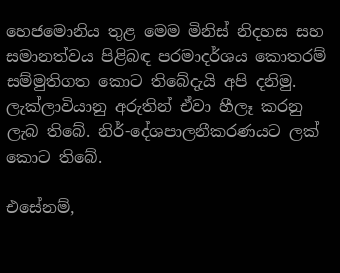හෙජමොනිය තුළ මෙම මිනිස් නිදහස සහ සමානත්වය පිළිබඳ පරමාදර්ශය කොතරම් සම්මුතිගත කොට තිබේදැයි අපි දනිමු. ලැක්ලාවියානු අරුතින් ඒවා හීලෑ කරනු ලැබ තිබේ. නිර්-දේශපාලනීකරණයට ලක් කොට තිබේ.

එසේනම්,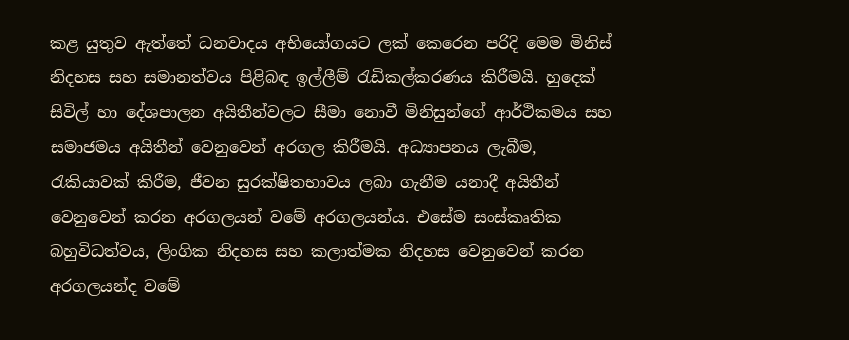කළ යුතුව ඇත්තේ ධනවාදය අභියෝගයට ලක් කෙරෙන පරිදි මෙම මිනිස් නිදහස සහ සමානත්වය පිළිබඳ ඉල්ලීම් රැඩිකල්කරණය කිරීමයි. හුදෙක් සිවිල් හා දේශපාලන අයිතීන්වලට සීමා නොවී මිනිසුන්ගේ ආර්ථිකමය සහ සමාජමය අයිතීන් වෙනුවෙන් අරගල කිරීමයි. අධ්‍යාපනය ලැබීම, රැකියාවක් කිරීම, ජීවන සුරක්ෂිතභාවය ලබා ගැනීම යනාදී අයිතීන් වෙනුවෙන් කරන අරගලයන් වමේ අරගලයන්ය. එසේම සංස්කෘතික බහුවිධත්වය, ලිංගික නිදහස සහ කලාත්මක නිදහස වෙනුවෙන් කරන අරගලයන්ද වමේ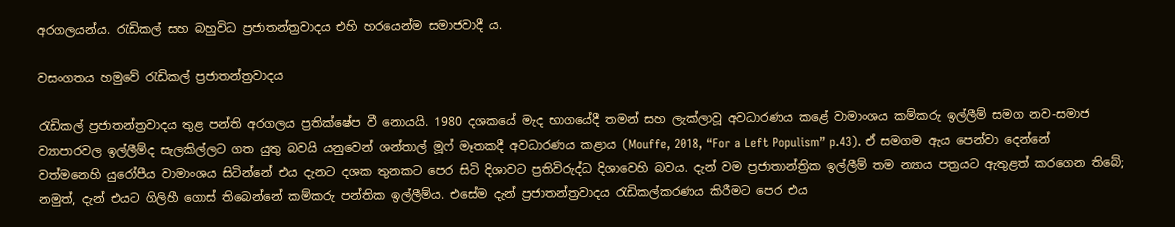අරගලයන්ය. රැඩිකල් සහ බහුවිධ ප්‍රජාතන්ත්‍රවාදය එහි හරයෙන්ම සමාජවාදී ය.

වසංගතය හමුවේ රැඩිකල් ප්‍රජාතන්ත්‍රවාදය

රැඩිකල් ප්‍රජාතන්ත්‍රවාදය තුළ පන්ති අරගලය ප්‍රතික්ෂේප වී නොයයි. 1980 දශකයේ මැද භාගයේදී තමන් සහ ලැක්ලාවූ අවධාරණය කළේ වාමාංශය කම්කරු ඉල්ලීම් සමග නව-සමාජ ව්‍යාපාරවල ඉල්ලීම්ද සැලකිල්ලට ගත යුතු බවයි යනුවෙන් ශන්තාල් මූෆ් මෑතකදී අවධාරණය කළාය (Mouffe, 2018, “For a Left Populism” p.43). ඒ සමගම ඇය පෙන්වා දෙන්නේ වත්මනෙහි යුරෝපීය වාමාංශය සිටින්නේ එය දැනට දශක තුනකට පෙර සිටි දිශාවට ප්‍රතිවිරුද්ධ දිශාවෙහි බවය. දැන් වම ප්‍රජාතාන්ත්‍රික ඉල්ලීම් තම න්‍යාය පත්‍රයට ඇතුළත් කරගෙන තිබේ; නමුත්, දැන් එයට ගිලිහී ගොස් තිබෙන්නේ කම්කරු පන්තික ඉල්ලීම්ය. එසේම දැන් ප්‍රජාතන්ත්‍රවාදය රැඩිකල්කරණය කිරීමට පෙර එය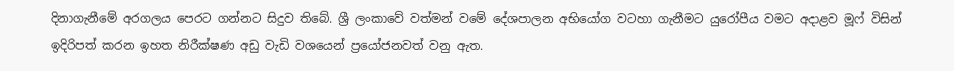දිනාගැනීමේ අරගලය පෙරට ගන්නට සිදුව තිබේ. ශ්‍රී ලංකාවේ වත්මන් වමේ දේශපාලන අභියෝග වටහා ගැනීමට යුරෝපීය වමට අදාළව මූෆ් විසින් ඉදිරිපත් කරන ඉහත නිරීක්ෂණ අඩු වැඩි වශයෙන් ප්‍රයෝජනවත් වනු ඇත.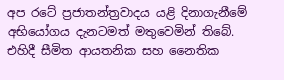අප රටේ ප්‍රජාතන්ත්‍රවාදය යළි දිනාගැනීමේ අභියෝගය දැනටමත් මතුවෙමින් තිබේ. එහිදී සීමිත ආයතනික සහ නෛතික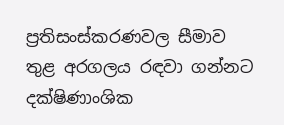ප්‍රතිසංස්කරණවල සීමාව තුළ අරගලය රඳවා ගන්නට දක්ෂිණාංශික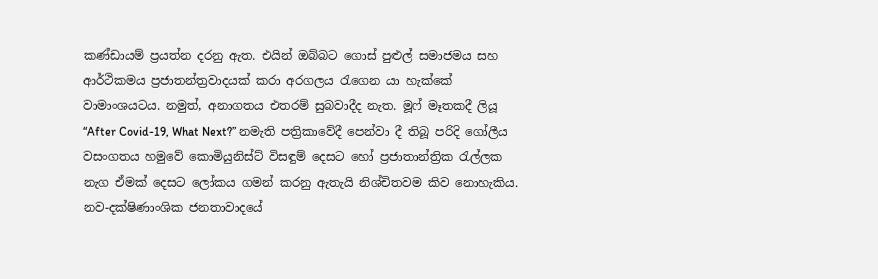කණ්ඩායම් ප්‍රයත්න දරනු ඇත. එයින් ඔබ්බට ගොස් පුළුල් සමාජමය සහ ආර්ථිකමය ප්‍රජාතන්ත්‍රවාදයක් කරා අරගලය රැගෙන යා හැක්කේ වාමාංශයටය. නමුත්, අනාගතය එතරම් සුබවාදීද නැත. මූෆ් මෑතකදී ලියූ “After Covid-19, What Next?” නමැති පත්‍රිකාවේදී පෙන්වා දී තිබූ පරිදි ගෝලීය වසංගතය හමුවේ කොමියුනිස්ට් විසඳුම් දෙසට හෝ ප්‍රජාතාන්ත්‍රික රැල්ලක නැග ඒමක් දෙසට ලෝකය ගමන් කරනු ඇතැයි නිශ්චිතවම කිව නොහැකිය. නව-දක්ෂිණාංශික ජනතාවාදයේ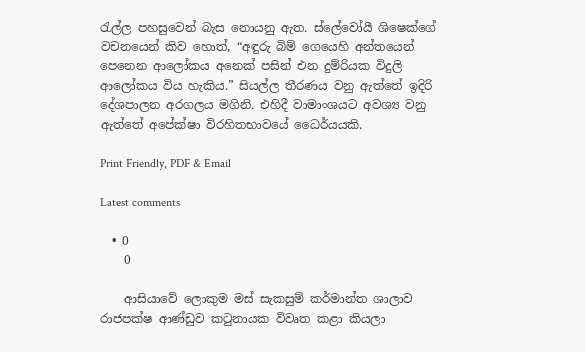රැල්ල පහසුවෙන් බැස නොයනු ඇත. ස්ලේවෝයී ශිෂෙක්ගේ වචනයෙන් කිව හොත්, “අඳුරු බිම් ගෙයෙහි අන්තයෙන් පෙනෙන ආලෝකය අනෙක් පසින් එන දුම්රියක විදුලි ආලෝකය විය හැකිය.” සියල්ල තීරණය වනු ඇත්තේ ඉදිරි දේශපාලන අරගලය මගිනි. එහිදී වාමාංශයට අවශ්‍ය වනු ඇත්තේ අපේක්ෂා විරහිතභාවයේ ධෛර්යයකි.

Print Friendly, PDF & Email

Latest comments

  • 0
    0

    ආසියාවේ ලොකුම මස් සැකසුම් කර්මාන්ත ශාලාව රාජපක්ෂ ආණ්ඩුව කටුනායක විවෘත කළා කියලා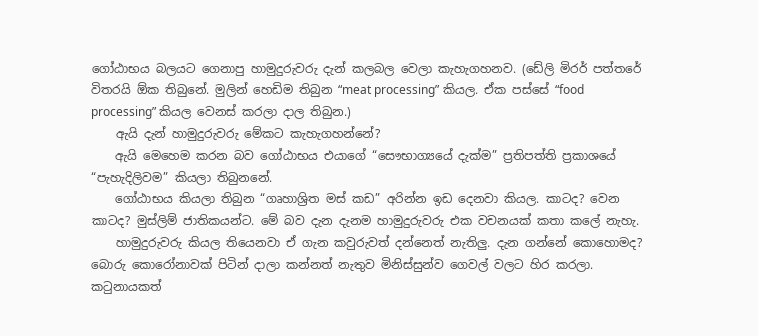ගෝඨාභය බලයට ගෙනාපු හාමුදුරුවරු දැන් කලබල වෙලා කැහැගහනව. (ඩේලි මිරර් පත්තරේ විතරයි ඕක තිබුනේ. මුලින් හෙඩිම තිබුන “meat processing” කියල. ඒක පස්සේ “food processing” කියල වෙනස් කරලා දාල තිබුන.)
    ඇයි දැන් හාමුදුරුවරු මේකට කැහැගහන්නේ?
    ඇයි මෙහෙම කරන බව ගෝඨාභය එයාගේ “සෞභාග්‍යයේ දැක්ම” ප්‍රතිපත්ති ප්‍රකාශයේ “පැහැදිලිවම” කියලා තිබුනනේ.
    ගෝඨාභය කියලා තිබුන “ගෘහාශ්‍රිත මස් කඩ” අරින්න ඉඩ දෙනවා කියල. කාටද? වෙන කාටද? මුස්ලිම් ජාතිකයන්ට. මේ බව දැන දැනම හාමුදුරුවරු එක වචනයක් කතා කලේ නැහැ.
    හාමුදුරුවරු කියල තියෙනවා ඒ ගැන කවුරුවත් දන්නෙත් නැතිලු. දැන ගන්නේ කොහොමද? බොරු කොරෝනාවක් පිටින් දාලා කන්නත් නැතුව මිනිස්සුන්ව ගෙවල් වලට හිර කරලා. කටුනායකත්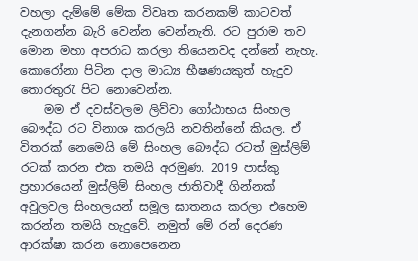වහලා දැම්මේ මේක විවෘත කරනකම් කාටවත් දැනගන්න බැරි වෙන්න වෙන්නැති. රට පුරාම තව මොන මහා අපරාධ කරලා තියෙනවද දන්නේ නැහැ. කොරෝනා පිටින දාල මාධ්‍ය භීෂණයකුත් හැදුව තොරතුරැ පිට නොවෙන්න.
    මම ඒ දවස්වලම ලිව්වා ගෝඨාභය සිංහල බෞද්ධ රට විනාශ කරලයි නවතින්නේ කියල. ඒ විතරක් නෙමෙයි මේ සිංහල බෞද්ධ රටත් මුස්ලිම් රටක් කරන එක තමයි අරමුණ. 2019 පාස්කු ප්‍රහාරයෙන් මුස්ලිම් සිංහල ජාතිවාදී ගින්නක් අවුලවල සිංහලයන් සමූල ඝාතනය කරලා එහෙම කරන්න තමයි හැදුවේ. නමුත් මේ රන් දෙරණ ආරක්ෂා කරන නොපෙනෙන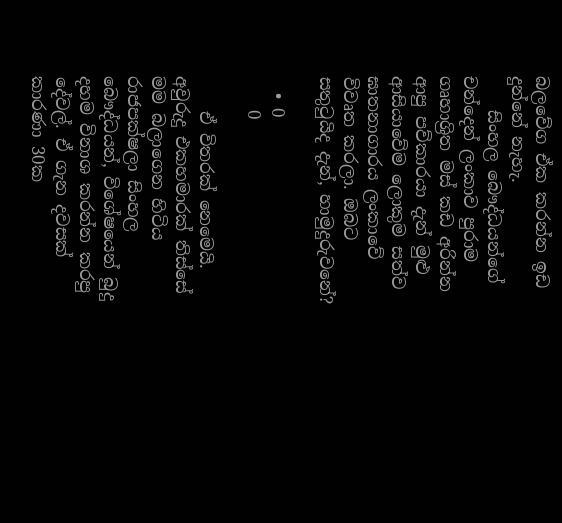බලවේග ඒක කරන්න ඉඩ දුන්නේ නැහැ.
    සිංහල බෞද්ධයන්ගේ චන්දෙන් ලංකාව පුරාම ගෘහාශ්‍රිත මස් කඩ අරින්න ආපු පව්කාරයා දැන් මුළු ආසියාවේම ලොකුම සත්ව ඝාතනාගාරය ලංකාවේ විවෘත කරලා. ඔබට සතුටුයිද දැන්, හාමුදුරුවනේ?

  • 0
    0

    ඒ විතරක් නෙමෙයි. අවුරුදු එකහමාරක් තිස්සේ මම බලාගෙන හිටිය රාජපක්ෂලා සිංහල බෞද්ධයන්, විශේෂයෙන් බුදු දහම විනාශ කරන්න කරපු දේවල්. ඒ ගැන දවසක් කාරණා 30ක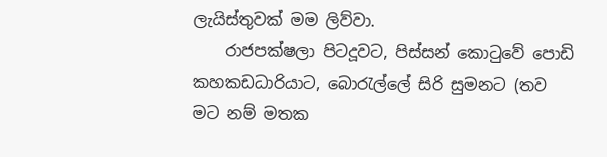ලැයිස්තුවක් මම ලිව්වා.
    රාජපක්ෂලා පිටදූවට, පිස්සන් කොටුවේ පොඩි කහකඩධාරියාට, බොරැල්ලේ සිරි සුමනට (තව මට නම් මතක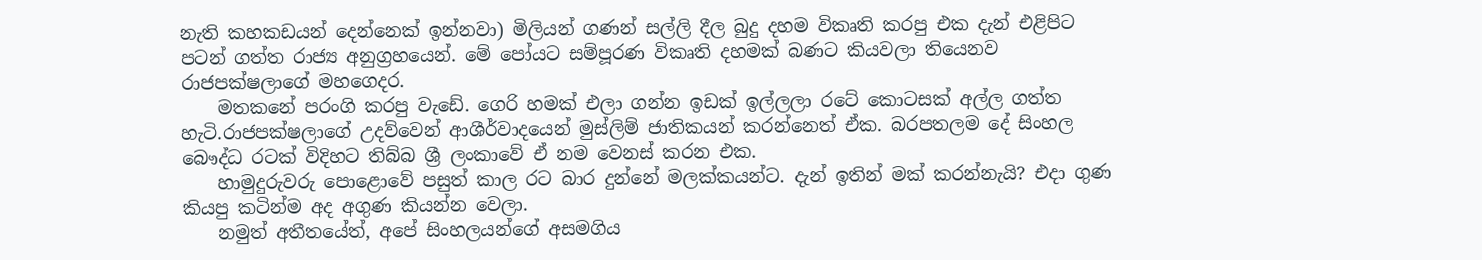නැති කහකඩයන් දෙන්නෙක් ඉන්නවා) මිලියන් ගණන් සල්ලි දීල බුදු දහම විකෘති කරපු එක දැන් එළිපිට පටන් ගත්ත රාජ්‍ය අනුග්‍රහයෙන්. මේ පෝයට සම්පූරණ විකෘති දහමක් බණට කියවලා තියෙනව රාජපක්ෂලාගේ මහගෙදර.
    මතකනේ පරංගි කරපු වැඩේ. ගෙරි හමක් එලා ගන්න ඉඩක් ඉල්ලලා රටේ කොටසක් අල්ල ගත්ත හැටි.රාජපක්ෂලාගේ උදව්වෙන් ආශීර්වාදයෙන් මුස්ලිම් ජාතිකයන් කරන්නෙත් ඒක. බරපතලම දේ සිංහල බෞද්ධ රටක් විදිහට තිබ්බ ශ්‍රී ලංකාවේ ඒ නම වෙනස් කරන එක.
    හාමුදුරුවරු පොළොවේ පසුත් කාල රට බාර දුන්නේ මලක්කයන්ට. දැන් ඉතින් මක් කරන්නැයි? එදා ගුණ කියපු කටින්ම අද අගුණ කියන්න වෙලා.
    නමුත් අතීතයේත්, අපේ සිංහලයන්ගේ අසමගිය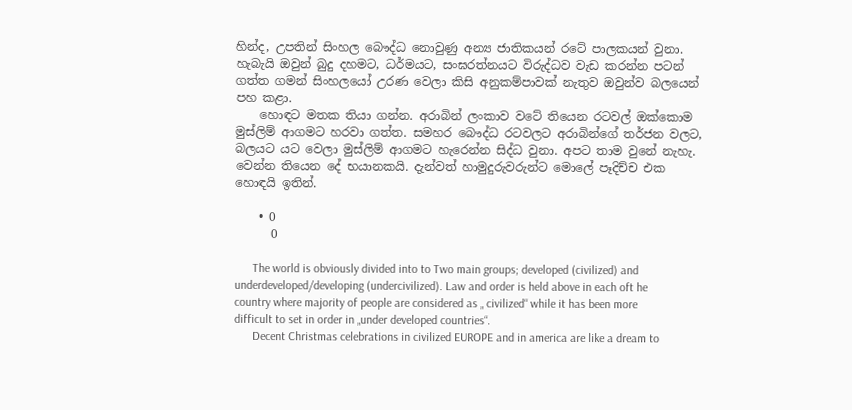හින්ද, උපතින් සිංහල බෞද්ධ නොවුණු අන්‍ය ජාතිකයන් රටේ පාලකයන් වුනා. හැබැයි ඔවුන් බුදු දහමට, ධර්මයට, සංඝරත්නයට විරුද්ධව වැඩ කරන්න පටන් ගත්ත ගමන් සිංහලයෝ උරණ වෙලා කිසි අනුකම්පාවක් නැතුව ඔවුන්ව බලයෙන් පහ කළා.
    හොඳට මතක තියා ගන්න. අරාබින් ලංකාව වටේ තියෙන රටවල් ඔක්කොම මුස්ලිම් ආගමට හරවා ගත්ත. සමහර බෞද්ධ රටවලට අරාබින්ගේ තර්ජන වලට, බලයට යට වෙලා මුස්ලිම් ආගමට හැරෙන්න සිද්ධ වුනා. අපට තාම වුනේ නැහැ. වෙන්න තියෙන දේ භයානකයි. දැන්වත් හාමුදුරුවරුන්ට මොලේ පෑදිච්ච එක හොඳයි ඉතින්.

    • 0
      0

      The world is obviously divided into to Two main groups; developed (civilized) and underdeveloped/developing (undercivilized). Law and order is held above in each oft he country where majority of people are considered as „ civilized“ while it has been more difficult to set in order in „under developed countries“.
      Decent Christmas celebrations in civilized EUROPE and in america are like a dream to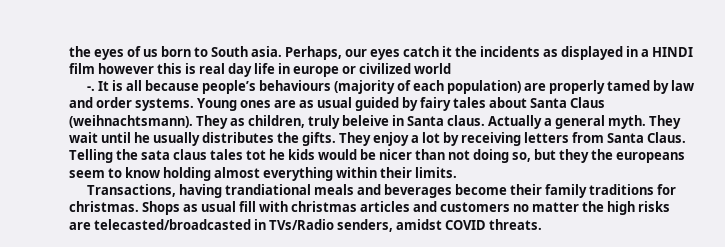the eyes of us born to South asia. Perhaps, our eyes catch it the incidents as displayed in a HINDI film however this is real day life in europe or civilized world
      -. It is all because people’s behaviours (majority of each population) are properly tamed by law and order systems. Young ones are as usual guided by fairy tales about Santa Claus (weihnachtsmann). They as children, truly beleive in Santa claus. Actually a general myth. They wait until he usually distributes the gifts. They enjoy a lot by receiving letters from Santa Claus. Telling the sata claus tales tot he kids would be nicer than not doing so, but they the europeans seem to know holding almost everything within their limits.
      Transactions, having trandiational meals and beverages become their family traditions for christmas. Shops as usual fill with christmas articles and customers no matter the high risks are telecasted/broadcasted in TVs/Radio senders, amidst COVID threats.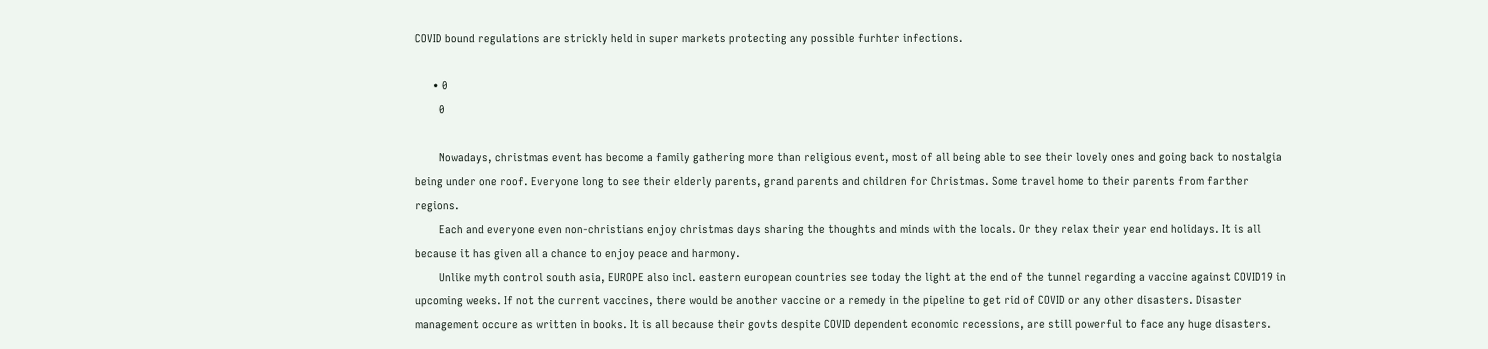COVID bound regulations are strickly held in super markets protecting any possible furhter infections.

      • 0
        0

        Nowadays, christmas event has become a family gathering more than religious event, most of all being able to see their lovely ones and going back to nostalgia being under one roof. Everyone long to see their elderly parents, grand parents and children for Christmas. Some travel home to their parents from farther regions.
        Each and everyone even non-christians enjoy christmas days sharing the thoughts and minds with the locals. Or they relax their year end holidays. It is all because it has given all a chance to enjoy peace and harmony.
        Unlike myth control south asia, EUROPE also incl. eastern european countries see today the light at the end of the tunnel regarding a vaccine against COVID19 in upcoming weeks. If not the current vaccines, there would be another vaccine or a remedy in the pipeline to get rid of COVID or any other disasters. Disaster management occure as written in books. It is all because their govts despite COVID dependent economic recessions, are still powerful to face any huge disasters.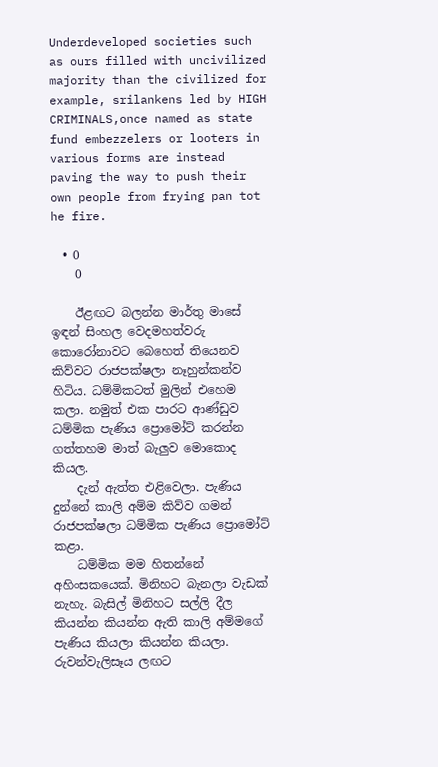Underdeveloped societies such as ours filled with uncivilized majority than the civilized for example, srilankens led by HIGH CRIMINALS,once named as state fund embezzelers or looters in various forms are instead paving the way to push their own people from frying pan tot he fire.

  • 0
    0

    ඊළඟට බලන්න මාර්තු මාසේ ඉඳන් සිංහල වෙදමහත්වරු කොරෝනාවට බෙහෙත් තියෙනව කිව්වට රාජපක්ෂලා නෑහුන්කන්ව හිටිය. ධම්මිකටත් මුලින් එහෙම කලා. නමුත් එක පාරට ආණ්ඩුව ධම්මික පැණිය ප්‍රොමෝට් කරන්න ගත්තහම මාත් බැලුව මොකොද කියල.
    දැන් ඇත්ත එළිවෙලා. පැණිය දුන්නේ කාලි අම්ම කිව්ව ගමන් රාජපක්ෂලා ධම්මික පැණිය ප්‍රොමෝට් කළා.
    ධම්මික මම හිතන්නේ අහිංසකයෙක්. මිනිහට බැනලා වැඩක් නැහැ. බැසිල් මිනිහට සල්ලි දීල කියන්න කියන්න ඇති කාලි අම්මගේ පැණිය කියලා කියන්න කියලා. රුවන්වැලිසෑය ලඟට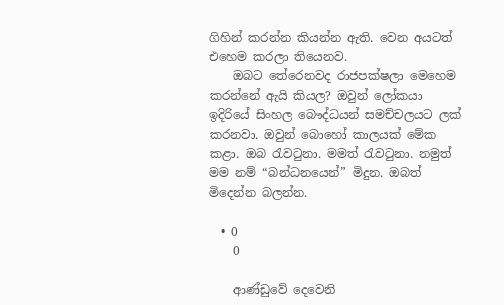ගිහින් කරන්න කියන්න ඇති. වෙන අයටත් එහෙම කරලා තියෙනව.
    ඔබට තේරෙනවද රාජපක්ෂලා මෙහෙම කරන්නේ ඇයි කියල? ඔවුන් ලෝකයා ඉදිරියේ සිංහල බෞද්ධයන් සමච්චලයට ලක් කරනවා. ඔවුන් බොහෝ කාලයක් මේක කළා. ඔබ රැවටුනා. මමත් රැවටුනා. නමුත් මම නම් “බන්ධනයෙන්” මිදුන. ඔබත් මිදෙන්න බලන්න.

  • 0
    0

    ආණ්ඩුවේ දෙවෙනි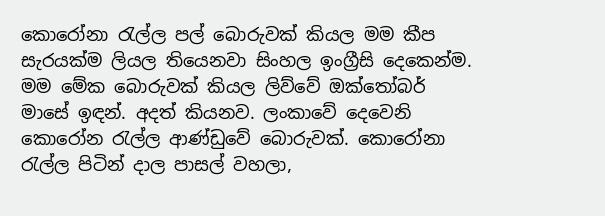කොරෝනා රැල්ල පල් බොරුවක් කියල මම කීප සැරයක්ම ලියල තියෙනවා සිංහල ඉංග්‍රීසි දෙකෙන්ම. මම මේක බොරුවක් කියල ලිව්වේ ඔක්තෝබර් මාසේ ඉඳන්. අදත් කියනව. ලංකාවේ දෙවෙනි කොරෝන රැල්ල ආණ්ඩුවේ බොරුවක්. කොරෝනා රැල්ල පිටින් දාල පාසල් වහලා,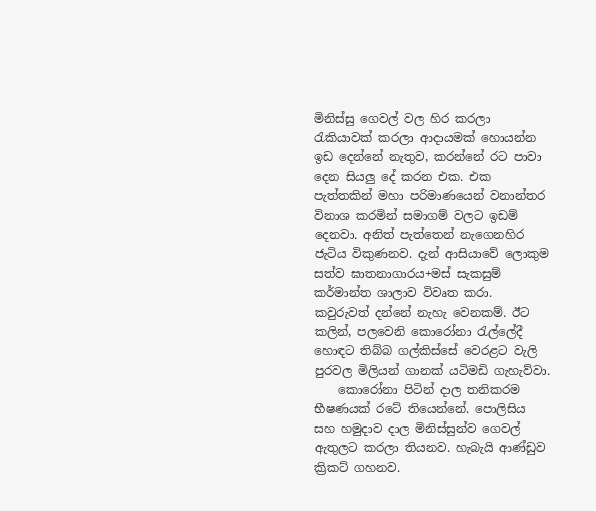මිනිස්සු ගෙවල් වල හිර කරලා රැකියාවක් කරලා ආදායමක් හොයන්න ඉඩ දෙන්නේ නැතුව, කරන්නේ රට පාවා දෙන සියලු දේ කරන එක. එක පැත්තකින් මහා පරිමාණයෙන් වනාන්තර විනාශ කරමින් සමාගම් වලට ඉඩම් දෙනවා. අනිත් පැත්තෙන් නැගෙනහිර ජැටිය විකුණනව. දැන් ආසියාවේ ලොකුම සත්ව ඝාතනාගාරය+මස් සැකසුම් කර්මාන්ත ශාලාව විවෘත කරා. කවුරුවත් දන්නේ නැහැ වෙනකම්. ඊට කලින්, පලවෙනි කොරෝනා රැල්ලේදී හොඳට තිබ්බ ගල්කිස්සේ වෙරළට වැලි පුරවල මිලියන් ගානක් යටිමඩි ගැහැව්වා.
    කොරෝනා පිටින් දාල තනිකරම භීෂණයක් රටේ තියෙන්නේ. පොලිසිය සහ හමුදාව දාල මිනිස්සුන්ව ගෙවල් ඇතුලට කරලා තියනව. හැබැයි ආණ්ඩුව ක්‍රිකට් ගහනව.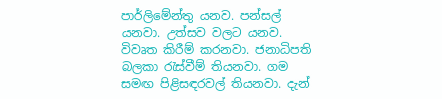පාර්ලිමේන්තු යනව. පන්සල් යනවා. උත්සව වලට යනව. විවෘත කිරීම් කරනවා. ජනාධිපති බලකා රැස්වීම් තියනවා. ගම සමඟ පිළිසඳරවල් තියනවා. දැන්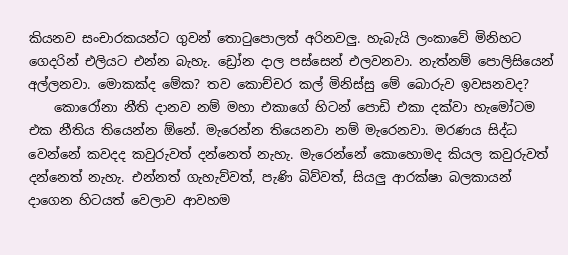කියනව සංචාරකයන්ට ගුවන් තොටුපොලත් අරිනවලු. හැබැයි ලංකාවේ මිනිහට ගෙදරින් එලියට එන්න බැහැ. ඩ්‍රෝන දාල පස්සෙන් එලවනවා. නැත්නම් පොලිසියෙන් අල්ලනවා. මොකක්ද මේක? තව කොච්චර කල් මිනිස්සු මේ බොරුව ඉවසනවද?
    කොරෝනා නීති දානව නම් මහා එකාගේ හිටන් පොඩි එකා දක්වා හැමෝටම එක නීතිය තියෙන්න ඕනේ. මැරෙන්න තියෙනවා නම් මැරෙනවා. මරණය සිද්ධ වෙන්නේ කවදද කවුරුවත් දන්නෙත් නැහැ. මැරෙන්නේ කොහොමද කියල කවුරුවත් දන්නෙත් නැහැ. එන්නත් ගැහැව්වත්, පැණි බිව්වත්, සියලු ආරක්ෂා බලකායන් දාගෙන හිටයත් වෙලාව ආවහම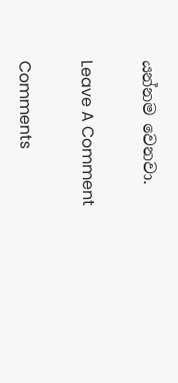යන්නම වෙනවා.

Leave A Comment

Comments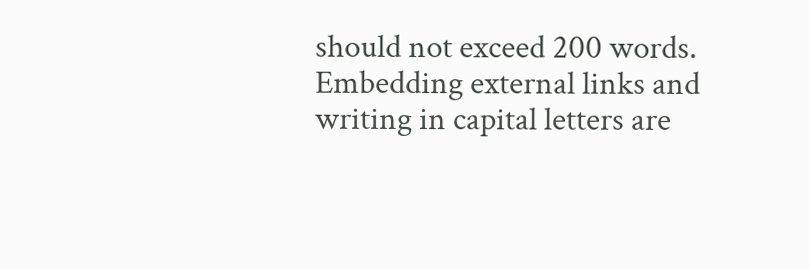should not exceed 200 words. Embedding external links and writing in capital letters are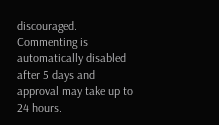discouraged. Commenting is automatically disabled after 5 days and approval may take up to 24 hours.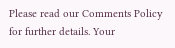Please read our Comments Policy for further details. Your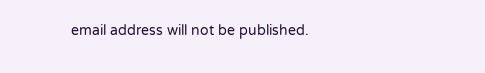email address will not be published.